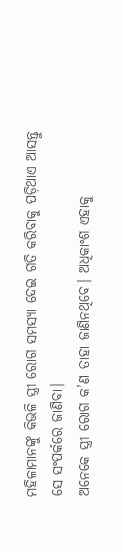ମହିଳାମାନଙ୍କୁ କିଭଳି ସ୍ତ୍ରୀ ରୋଗ ସମସ୍ୟା ଦେଇ ଗତି କରିବାକୁ ପଡ଼ିଥାଏ ଆସନ୍ତୁ ସେ ସଂପର୍କରେ ଜାଣିବା।
ଅନେକେ ସ୍ତ୍ରୀ ରୋଗ କ’ଣ ତାହା ଜାଣିନଥିବେ। ଅଧିକାଂଶ ଏହାକୁ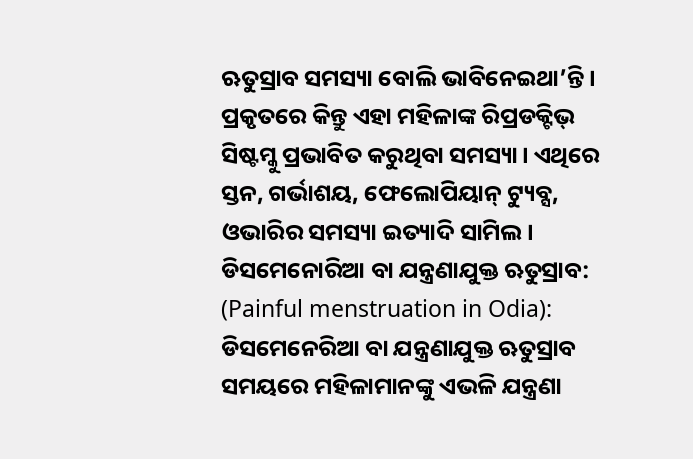ଋତୁସ୍ରାବ ସମସ୍ୟା ବୋଲି ଭାବିନେଇଥା’ନ୍ତି। ପ୍ରକୃତରେ କିନ୍ତୁ ଏହା ମହିଳାଙ୍କ ରିପ୍ରଡକ୍ଟିଭ୍ ସିଷ୍ଟମ୍କୁ ପ୍ରଭାବିତ କରୁଥିବା ସମସ୍ୟା। ଏଥିରେ ସ୍ତନ, ଗର୍ଭାଶୟ, ଫେଲୋପିୟାନ୍ ଟ୍ୟୁବ୍ସ, ଓଭାରିର ସମସ୍ୟା ଇତ୍ୟାଦି ସାମିଲ।
ଡିସମେନୋରିଆ ବା ଯନ୍ତ୍ରଣାଯୁକ୍ତ ଋତୁସ୍ରାବ: (Painful menstruation in Odia): ଡିସମେନେରିଆ ବା ଯନ୍ତ୍ରଣାଯୁକ୍ତ ଋତୁସ୍ରାବ ସମୟରେ ମହିଳାମାନଙ୍କୁ ଏଭଳି ଯନ୍ତ୍ରଣା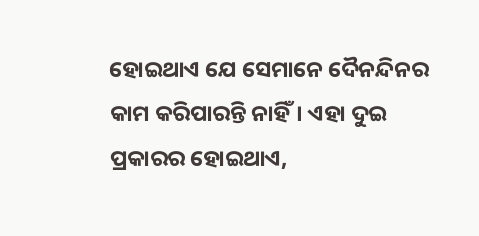ହୋଇଥାଏ ଯେ ସେମାନେ ଦୈନନ୍ଦିନର କାମ କରିପାରନ୍ତି ନାହିଁ। ଏହା ଦୁଇ ପ୍ରକାରର ହୋଇଥାଏ,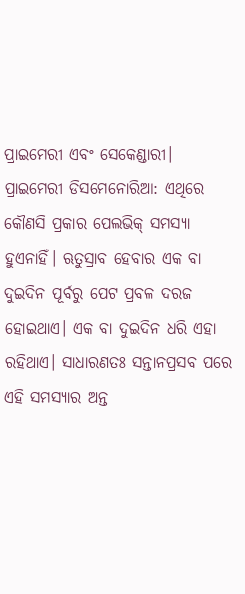ପ୍ରାଇମେରୀ ଏବଂ ସେକେଣ୍ଡାରୀ।
ପ୍ରାଇମେରୀ ଡିସମେନୋରିଆ: ଏଥିରେ କୌଣସି ପ୍ରକାର ପେଲଭିକ୍ ସମସ୍ୟା ହୁଏନାହିଁ। ଋତୁସ୍ରାବ ହେବାର ଏକ ବା ଦୁଇଦିନ ପୂର୍ବରୁ ପେଟ ପ୍ରବଳ ଦରଜ ହୋଇଥାଏ। ଏକ ବା ଦୁଇଦିନ ଧରି ଏହା ରହିଥାଏ। ସାଧାରଣତଃ ସନ୍ତାନପ୍ରସବ ପରେ ଏହି ସମସ୍ୟାର ଅନ୍ତ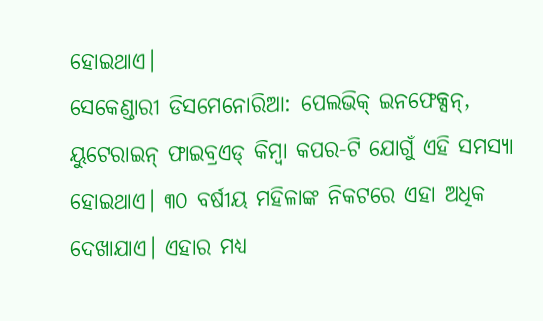ହୋଇଥାଏ।
ସେକେଣ୍ଡାରୀ ଡିସମେନୋରିଆ: ପେଲଭିକ୍ ଇନଫେକ୍ସନ୍, ୟୁଟେରାଇନ୍ ଫାଇବ୍ରଏଡ୍ କିମ୍ବା କପର-ଟି ଯୋଗୁଁ ଏହି ସମସ୍ୟା ହୋଇଥାଏ। ୩୦ ବର୍ଷୀୟ ମହିଳାଙ୍କ ନିକଟରେ ଏହା ଅଧିକ ଦେଖାଯାଏ। ଏହାର ମଧ୍ୟ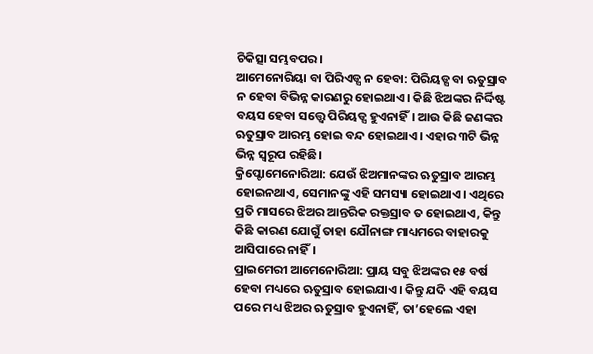ଚିକିତ୍ସା ସମ୍ଭବପର।
ଆମେନୋରିୟା ବା ପିରିଏଡ୍ସ ନ ହେବା: ପିରିୟଡ୍ସ ବା ଋତୁସ୍ରାବ ନ ହେବା ବିଭିନ୍ନ କାରଣରୁ ହୋଇଥାଏ। କିଛି ଝିଅଙ୍କର ନିର୍ଦ୍ଦିଷ୍ଟ ବୟସ ହେବା ସତ୍ତ୍ୱେ ପିରିୟଡ୍ସ ହୁଏନାହିଁ। ଆଉ କିଛି ଜଣଙ୍କର ଋତୁସ୍ରାବ ଆରମ୍ଭ ହୋଇ ବନ୍ଦ ହୋଇଥାଏ। ଏହାର ୩ଟି ଭିନ୍ନ ଭିନ୍ନ ସ୍ୱରୂପ ରହିଛି।
କ୍ରିପ୍ଟୋମେନୋରିଆ: ଯେଉଁ ଝିଅମାନଙ୍କର ଋତୁସ୍ରାବ ଆରମ୍ଭ ହୋଇନଥାଏ, ସେମାନଙ୍କୁ ଏହି ସମସ୍ୟା ହୋଇଥାଏ। ଏଥିରେ ପ୍ରତି ମାସରେ ଝିଅର ଆନ୍ତରିକ ରକ୍ତସ୍ରାବ ତ ହୋଇଥାଏ, କିନ୍ତୁ କିଛି କାରଣ ଯୋଗୁଁ ତାହା ଯୌନାଙ୍ଗ ମାଧ୍ୟମରେ ବାହାରକୁ ଆସିପାରେ ନାହିଁ।
ପ୍ରାଇମେରୀ ଆମେନୋରିଆ: ପ୍ରାୟ ସବୁ ଝିଅଙ୍କର ୧୫ ବର୍ଷ ହେବା ମଧ୍ୟରେ ଋତୁସ୍ରାବ ହୋଇଯାଏ। କିନ୍ତୁ ଯଦି ଏହି ବୟସ ପରେ ମଧ୍ୟ ଝିଅର ଋତୁସ୍ରାବ ହୁଏନାହିଁ, ତା’ହେଲେ ଏହା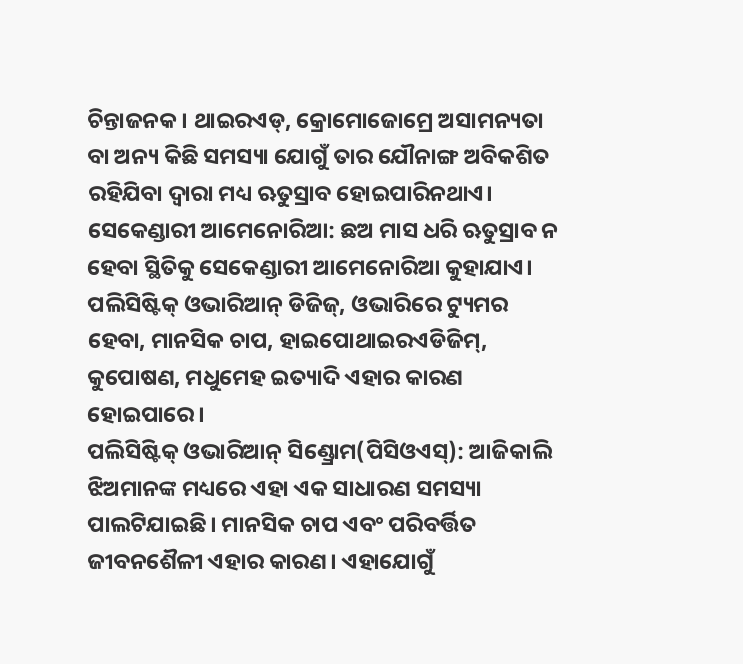ଚିନ୍ତାଜନକ। ଥାଇରଏଡ୍, କ୍ରୋମୋଜୋମ୍ରେ ଅସାମନ୍ୟତା ବା ଅନ୍ୟ କିଛି ସମସ୍ୟା ଯୋଗୁଁ ତାର ଯୌନାଙ୍ଗ ଅବିକଶିତ ରହିଯିବା ଦ୍ୱାରା ମଧ୍ୟ ଋତୁସ୍ରାବ ହୋଇପାରିନଥାଏ।
ସେକେଣ୍ଡାରୀ ଆମେନୋରିଆ: ଛଅ ମାସ ଧରି ଋତୁସ୍ରାବ ନ ହେବା ସ୍ଥିତିକୁ ସେକେଣ୍ଡାରୀ ଆମେନୋରିଆ କୁହାଯାଏ। ପଲିସିଷ୍ଟିକ୍ ଓଭାରିଆନ୍ ଡିଜିଜ୍, ଓଭାରିରେ ଟ୍ୟୁମର ହେବା, ମାନସିକ ଚାପ, ହାଇପୋଥାଇରଏଡିଜିମ୍, କୁପୋଷଣ, ମଧୁମେହ ଇତ୍ୟାଦି ଏହାର କାରଣ ହୋଇପାରେ।
ପଲିସିଷ୍ଟିକ୍ ଓଭାରିଆନ୍ ସିଣ୍ଡ୍ରୋମ(ପିସିଓଏସ୍): ଆଜିକାଲି ଝିଅମାନଙ୍କ ମଧ୍ୟରେ ଏହା ଏକ ସାଧାରଣ ସମସ୍ୟା ପାଲଟିଯାଇଛି। ମାନସିକ ଚାପ ଏବଂ ପରିବର୍ତ୍ତିତ ଜୀବନଶୈଳୀ ଏହାର କାରଣ। ଏହାଯୋଗୁଁ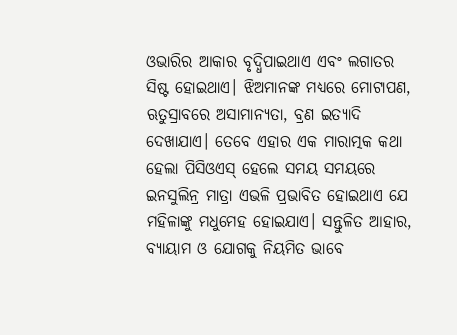ଓଭାରିର ଆକାର ବୃଦ୍ଧିପାଇଥାଏ ଏବଂ ଲଗାତର ସିଷ୍ଟ ହୋଇଥାଏ। ଝିଅମାନଙ୍କ ମଧ୍ୟରେ ମୋଟାପଣ, ଋତୁସ୍ରାବରେ ଅସାମାନ୍ୟତା, ବ୍ରଣ ଇତ୍ୟାଦି ଦେଖାଯାଏ। ତେବେ ଏହାର ଏକ ମାରାତ୍ମକ କଥା ହେଲା ପିସିଓଏସ୍ ହେଲେ ସମୟ ସମୟରେ ଇନସୁଲିନ୍ର ମାତ୍ରା ଏଭଳି ପ୍ରଭାବିତ ହୋଇଥାଏ ଯେ ମହିଳାଙ୍କୁ ମଧୁମେହ ହୋଇଯାଏ। ସନ୍ତୁଳିତ ଆହାର, ବ୍ୟାୟାମ ଓ ଯୋଗକୁ ନିୟମିତ ଭାବେ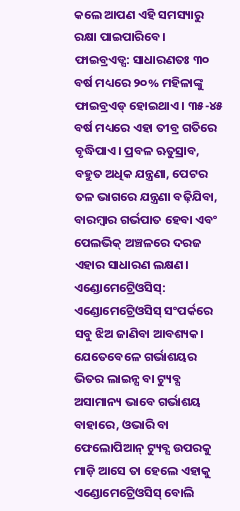କଲେ ଆପଣ ଏହି ସମସ୍ୟାରୁ ରକ୍ଷା ପାଇପାରିବେ।
ଫାଇବ୍ରଏଡ୍ସ: ସାଧାରଣତଃ ୩୦ ବର୍ଷ ମଧ୍ୟରେ ୨୦% ମହିଳାଙ୍କୁ ଫାଇବ୍ରଏଡ୍ ହୋଇଥାଏ। ୩୫-୪୫ ବର୍ଷ ମଧ୍ୟରେ ଏହା ତୀବ୍ର ଗତିରେ ବୃଦ୍ଧିପାଏ। ପ୍ରବଳ ଋତୁସ୍ରାବ, ବହୁତ ଅଧିକ ଯନ୍ତ୍ରଣା, ପେଟର ତଳ ଭାଗରେ ଯନ୍ତ୍ରଣା ବଢ଼ିଯିବା, ବାରମ୍ବାର ଗର୍ଭପାତ ହେବା ଏବଂ ପେଲଭିକ୍ ଅଞ୍ଚଳରେ ଦରଜ ଏହାର ସାଧାରଣ ଲକ୍ଷଣ।
ଏଣ୍ଡୋମେଟ୍ରେିଓସିସ୍: ଏଣ୍ଡୋମେଟ୍ରେିଓସିସ୍ ସଂପର୍କରେ ସବୁ ଝିଅ ଜାଣିବା ଆବଶ୍ୟକ। ଯେତେବେଳେ ଗର୍ଭାଶୟର ଭିତର ଲାଇନ୍ସ ବା ଟ୍ୟୁବ୍ସ ଅସାମାନ୍ୟ ଭାବେ ଗର୍ଭାଶୟ ବାହାରେ, ଓଭାରି ବା ଫେଲୋପିଆନ୍ ଟ୍ୟୁବ୍ସ ଉପରକୁ ମାଡ଼ି ଆସେ ତା ହେଲେ ଏହାକୁ ଏଣ୍ଡୋମେଟ୍ରେିଓସିସ୍ ବୋଲି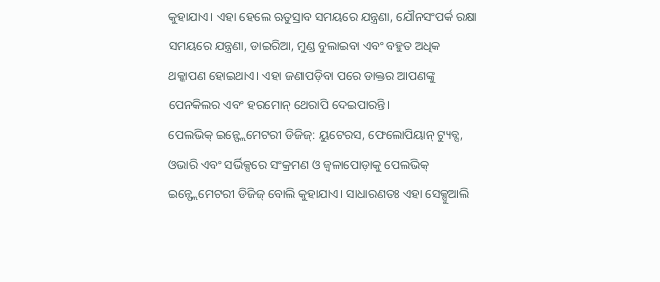କୁହାଯାଏ। ଏହା ହେଲେ ଋତୁସ୍ରାବ ସମୟରେ ଯନ୍ତ୍ରଣା, ଯୌନସଂପର୍କ ରକ୍ଷା ସମୟରେ ଯନ୍ତ୍ରଣା, ଡାଇରିଆ, ମୁଣ୍ଡ ବୁଲାଇବା ଏବଂ ବହୁତ ଅଧିକ ଥକ୍କାପଣ ହୋଇଥାଏ। ଏହା ଜଣାପଡ଼ିବା ପରେ ଡାକ୍ତର ଆପଣଙ୍କୁ ପେନକିଲର ଏବଂ ହରମୋନ୍ ଥେରାପି ଦେଇପାରନ୍ତି।
ପେଲଭିକ୍ ଇନ୍ଫ୍ଲେମେଟରୀ ଡିଜିଜ୍: ୟୁଟେରସ, ଫେଲୋପିୟାନ୍ ଟ୍ୟୁବ୍ସ, ଓଭାରି ଏବଂ ସର୍ଭିକ୍ସରେ ସଂକ୍ରମଣ ଓ ଜ୍ୱଳାପୋଡ଼ାକୁ ପେଲଭିକ୍ ଇନ୍ଫ୍ଲେମେଟରୀ ଡିଜିଜ୍ ବୋଲି କୁହାଯାଏ। ସାଧାରଣତଃ ଏହା ସେକ୍ସୁଆଲି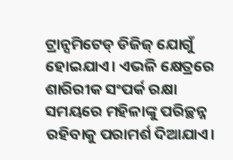ଟ୍ରାନ୍ସମିଟେଡ୍ ଡିଜିଜ୍ ଯୋଗୁଁ ହୋଇଯାଏ। ଏଭଳି କ୍ଷେତ୍ରରେ ଶାରିରୀକ ସଂପର୍କ ରକ୍ଷା ସମୟରେ ମହିଳାଙ୍କୁ ପରିଚ୍ଛନ୍ନ ରହିବାକୁ ପରାମର୍ଶ ଦିଆଯାଏ।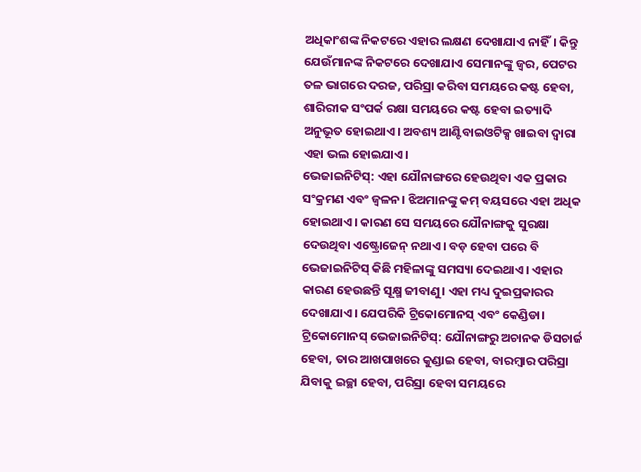ଅଧିକାଂଶଙ୍କ ନିକଟରେ ଏହାର ଲକ୍ଷଣ ଦେଖାଯାଏ ନାହିଁ। କିନ୍ତୁ ଯେଉଁମାନଙ୍କ ନିକଟରେ ଦେଖାଯାଏ ସେମାନଙ୍କୁ ଜ୍ୱର, ପେଟର ତଳ ଭାଗରେ ଦରଜ, ପରିସ୍ରା କରିବା ସମୟରେ କଷ୍ଟ ହେବା, ଶାରିରୀକ ସଂପର୍କ ରକ୍ଷା ସମୟରେ କଷ୍ଟ ହେବା ଇତ୍ୟାଦି ଅନୁଭୂତ ହୋଇଥାଏ। ଅବଶ୍ୟ ଆଣ୍ଟିବାଇଓଟିକ୍ସ ଖାଇବା ଦ୍ୱାରା ଏହା ଭଲ ହୋଇଯାଏ।
ଭେଜାଇନିଟିସ୍: ଏହା ଯୌନାଙ୍ଗରେ ହେଉଥିବା ଏକ ପ୍ରକାର ସଂକ୍ରମଣ ଏବଂ ଜ୍ୱଳନ। ଝିଅମାନଙ୍କୁ କମ୍ ବୟସରେ ଏହା ଅଧିକ ହୋଇଥାଏ। କାରଣ ସେ ସମୟରେ ଯୌନାଙ୍ଗକୁ ସୁରକ୍ଷା ଦେଉଥିବା ଏଷ୍ଟ୍ରୋଜେନ୍ ନଥାଏ। ବଡ଼ ହେବା ପରେ ବି ଭେଜାଇନିଟିସ୍ କିଛି ମହିଳାଙ୍କୁ ସମସ୍ୟା ଦେଇଥାଏ। ଏହାର କାରଣ ହେଉଛନ୍ତି ସୂକ୍ଷ୍ମ ଜୀବାଣୁ। ଏହା ମଧ୍ୟ ଦୁଇପ୍ରକାରର ଦେଖାଯାଏ। ଯେପରିକି ଟ୍ରିକୋମୋନସ୍ ଏବଂ କେଣ୍ଡିଡା।
ଟ୍ରିକୋମୋନସ୍ ଭେଜାଇନିଟିସ୍: ଯୌନାଙ୍ଗରୁ ଅଚାନକ ଡିସଚାର୍ଜ ହେବା, ତାର ଆଖପାଖରେ କୁଣ୍ଡାଇ ହେବା, ବାରମ୍ବାର ପରିସ୍ରା ଯିବାକୁ ଇଚ୍ଛା ହେବା, ପରିସ୍ରା ହେବା ସମୟରେ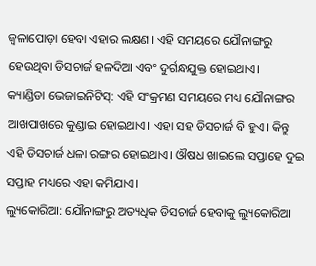ଜ୍ୱଳାପୋଡ଼ା ହେବା ଏହାର ଲକ୍ଷଣ। ଏହି ସମୟରେ ଯୌନାଙ୍ଗରୁ ହେଉଥିବା ଡିସଚାର୍ଜ ହଳଦିଆ ଏବଂ ଦୁର୍ଗନ୍ଧଯୁକ୍ତ ହୋଇଥାଏ।
କ୍ୟାଣ୍ଡିଡା ଭେଜାଇନିଟିସ୍: ଏହି ସଂକ୍ରମଣ ସମୟରେ ମଧ୍ୟ ଯୌନାଙ୍ଗର ଆଖପାଖରେ କୁଣ୍ଡାଇ ହୋଇଥାଏ। ଏହା ସହ ଡିସଚାର୍ଜ ବି ହୁଏ। କିନ୍ତୁ ଏହି ଡିସଚାର୍ଜ ଧଳା ରଙ୍ଗର ହୋଇଥାଏ। ଔଷଧ ଖାଇଲେ ସପ୍ତାହେ ଦୁଇ ସପ୍ତାହ ମଧ୍ୟରେ ଏହା କମିଯାଏ।
ଲ୍ୟୁକୋରିଆ: ଯୌନାଙ୍ଗରୁ ଅତ୍ୟଧିକ ଡିସଚାର୍ଜ ହେବାକୁ ଲ୍ୟୁକୋରିଆ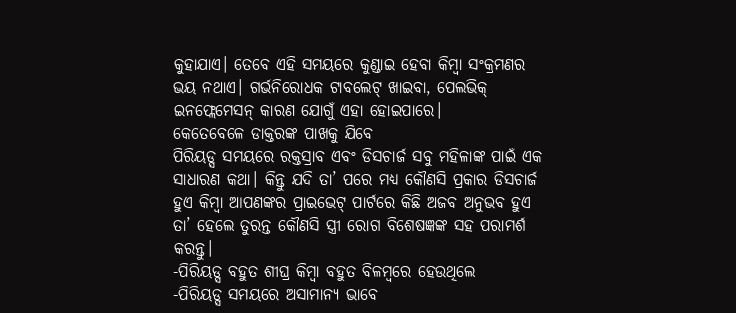କୁହାଯାଏ। ତେବେ ଏହି ସମୟରେ କୁଣ୍ଡାଇ ହେବା କିମ୍ବା ସଂକ୍ରମଣର ଭୟ ନଥାଏ। ଗର୍ଭନିରୋଧକ ଟାବଲେଟ୍ ଖାଇବା, ପେଲଭିକ୍ ଇନଫ୍ଲେମେସନ୍ କାରଣ ଯୋଗୁଁ ଏହା ହୋଇପାରେ।
କେତେବେଳେ ଡାକ୍ତରଙ୍କ ପାଖକୁ ଯିବେ
ପିରିୟଡ୍ସ ସମୟରେ ରକ୍ତସ୍ରାବ ଏବଂ ଡିସଚାର୍ଜ ସବୁ ମହିଳାଙ୍କ ପାଇଁ ଏକ ସାଧାରଣ କଥା। କିନ୍ତୁ ଯଦି ତା’ ପରେ ମଧ୍ୟ କୌଣସି ପ୍ରକାର ଡିସଚାର୍ଜ ହୁଏ କିମ୍ବା ଆପଣଙ୍କର ପ୍ରାଇଭେଟ୍ ପାର୍ଟରେ କିଛି ଅଜବ ଅନୁଭବ ହୁଏ ତା’ ହେଲେ ତୁରନ୍ତ କୌଣସି ସ୍ତ୍ରୀ ରୋଗ ବିଶେଷଜ୍ଞଙ୍କ ସହ ପରାମର୍ଶ କରନ୍ତୁ।
-ପିରିୟଡ୍ସ ବହୁତ ଶୀଘ୍ର କିମ୍ବା ବହୁତ ବିଳମ୍ବରେ ହେଉଥିଲେ
-ପିରିୟଡ୍ସ ସମୟରେ ଅସାମାନ୍ୟ ଭାବେ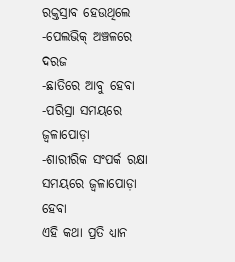ରକ୍ତସ୍ରାବ ହେଉଥିଲେ
-ପେଲଭିକ୍ ଅଞ୍ଚଳରେ ଦରଜ
-ଛାତିରେ ଆବୁ ହେବା
-ପରିସ୍ରା ସମୟରେ ଜ୍ୱଳାପୋଡ଼ା
-ଶାରୀରିକ ସଂପର୍କ ରକ୍ଷା ସମୟରେ ଜ୍ୱଳାପୋଡ଼ା ହେବା
ଏହି କଥା ପ୍ରତି ଧ୍ୟାନ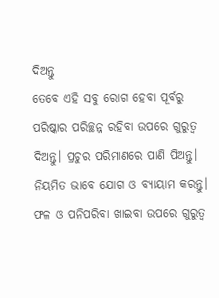ଦିଅନ୍ତୁ
ତେବେ ଏହି ସବୁ ରୋଗ ହେବା ପୂର୍ବରୁ ପରିଷ୍କାର ପରିଚ୍ଛନ୍ନ ରହିବା ଉପରେ ଗୁରୁତ୍ୱ ଦିଅନ୍ତୁ। ପ୍ରଚୁର ପରିମାଣରେ ପାଣି ପିଅନ୍ତୁ। ନିୟମିତ ଭାବେ ଯୋଗ ଓ ବ୍ୟାୟାମ କରନ୍ତୁ। ଫଳ ଓ ପନିପରିବା ଖାଇବା ଉପରେ ଗୁରୁତ୍ୱ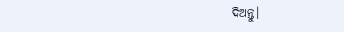ଦିଅନ୍ତୁ।